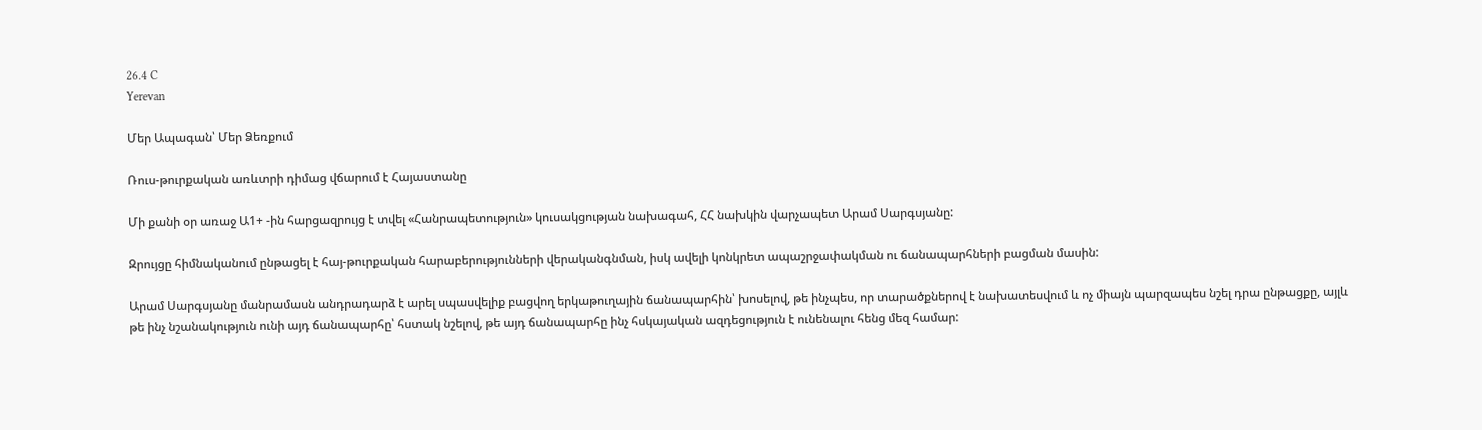26.4 C
Yerevan

Մեր Ապագան՝ Մեր Ձեռքում

Ռուս-թուրքական առևտրի դիմաց վճարում է Հայաստանը

Մի քանի օր առաջ Ա1+ ‑ին հարցազրույց է տվել «Հանրապետություն» կուսակցության նախագահ, ՀՀ նախկին վարչապետ Արամ Սարգսյանը:

Զրույցը հիմնականում ընթացել է հայ-թուրքական հարաբերությունների վերականգնման, իսկ ավելի կոնկրետ ապաշրջափակման ու ճանապարհների բացման մասին:

Արամ Սարգսյանը մանրամասն անդրադարձ է արել սպասվելիք բացվող երկաթուղային ճանապարհին՝ խոսելով, թե ինչպես, որ տարածքներով է նախատեսվում և ոչ միայն պարզապես նշել դրա ընթացքը, այլև թե ինչ նշանակություն ունի այդ ճանապարհը՝ հստակ նշելով, թե այդ ճանապարհը ինչ հսկայական ազդեցություն է ունենալու հենց մեզ համար: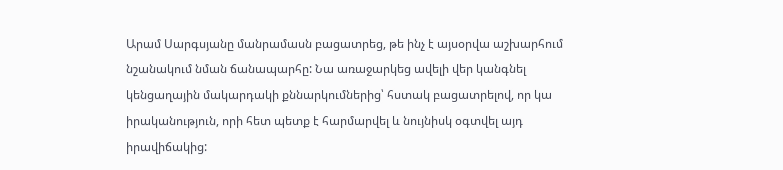Արամ Սարգսյանը մանրամասն բացատրեց, թե ինչ է այսօրվա աշխարհում նշանակում նման ճանապարհը: Նա առաջարկեց ավելի վեր կանգնել կենցաղային մակարդակի քննարկումներից՝ հստակ բացատրելով, որ կա իրականություն, որի հետ պետք է հարմարվել և նույնիսկ օգտվել այդ իրավիճակից: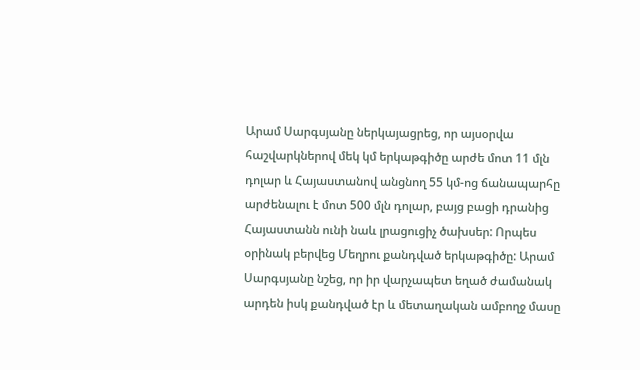Արամ Սարգսյանը ներկայացրեց, որ այսօրվա հաշվարկներով մեկ կմ երկաթգիծը արժե մոտ 11 մլն դոլար և Հայաստանով անցնող 55 կմ-ոց ճանապարհը արժենալու է մոտ 500 մլն դոլար, բայց բացի դրանից Հայաստանն ունի նաև լրացուցիչ ծախսեր: Որպես օրինակ բերվեց Մեղրու քանդված երկաթգիծը: Արամ Սարգսյանը նշեց, որ իր վարչապետ եղած ժամանակ արդեն իսկ քանդված էր և մետաղական ամբողջ մասը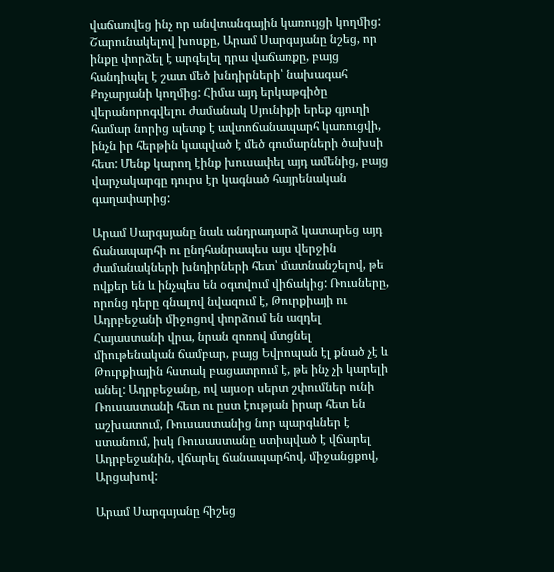վաճառվեց ինչ որ անվտանգային կառույցի կողմից: Շարունակելով խոսքը, Արամ Սարգսյանը նշեց, որ ինքը փորձել է արգելել դրա վաճառքը, բայց հանդիպել է շատ մեծ խնդիրների՝ նախագահ Քոչարյանի կողմից: Հիմա այդ երկաթգիծը վերանորոգվելու ժամանակ Սյունիքի երեք գյուղի համար նորից պետք է ավտոճանապարհ կառուցվի, ինչն իր հերթին կապված է մեծ գումարների ծախսի հետ: Մենք կարող էինք խուսափել այդ ամենից, բայց վարչակարգը դուրս էր կագնած հայրենական գաղափարից:

Արամ Սարգսյանը նաև անդրադարձ կատարեց այդ ճանապարհի ու ընդհանրապես այս վերջին ժամանակների խնդիրների հետ՝ մատնանշելով, թե ովքեր են և ինչպես են օգտվում վիճակից: Ռուսները, որոնց դերը գնալով նվազում է, Թուրքիայի ու Ադրբեջանի միջոցով փորձում են ազդել Հայաստանի վրա, նրան զոռով մտցնել միութենական ճամբար, բայց Եվրոպան էլ քնած չէ և Թուրքիային հստակ բացատրում է, թե ինչ չի կարելի անել: Ադրբեջանը, ով այսօր սերտ շփումներ ունի Ռուսաստանի հետ ու ըստ էության իրար հետ են աշխատում, Ռուսաստանից նոր պարգևներ է ստանում, իսկ Ռուսաստանը ստիպված է վճարել Ադրբեջանին, վճարել ճանապարհով, միջանցքով, Արցախով:

Արամ Սարգսյանը հիշեց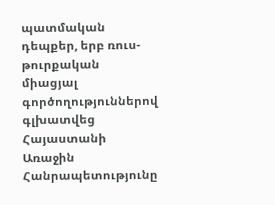պատմական դեպքեր, երբ ռուս-թուրքական միացյալ գործողություններով գլխատվեց Հայաստանի Առաջին Հանրապետությունը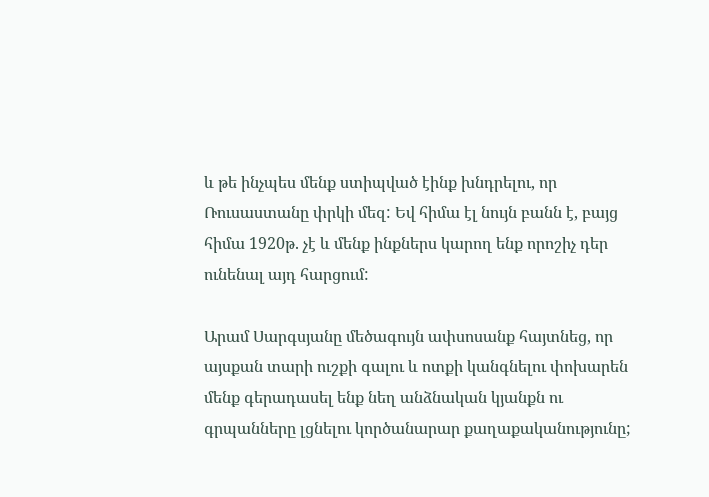և թե ինչպես մենք ստիպված էինք խնդրելու, որ Ռուսաստանը փրկի մեզ: Եվ հիմա էլ նույն բանն է, բայց հիմա 1920թ. չէ և մենք ինքներս կարող ենք որոշիչ դեր ունենալ այդ հարցում:

Արամ Սարգսյանը մեծագույն ափսոսանք հայտնեց, որ այսքան տարի ուշքի գալու և ոտքի կանգնելու փոխարեն մենք գերադասել ենք նեղ անձնական կյանքն ու գրպանները լցնելու կործանարար քաղաքականությունը;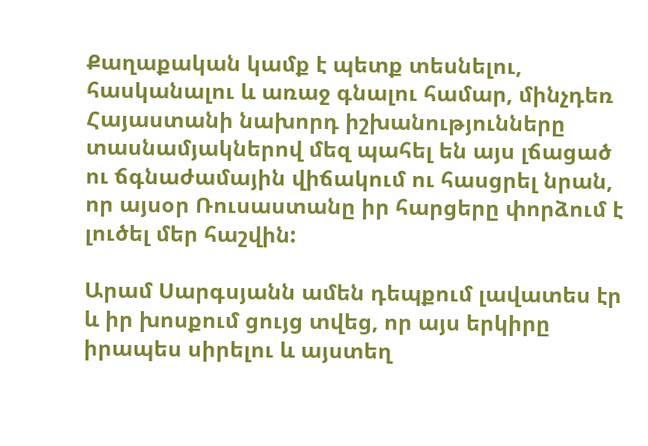Քաղաքական կամք է պետք տեսնելու, հասկանալու և առաջ գնալու համար, մինչդեռ Հայաստանի նախորդ իշխանությունները տասնամյակներով մեզ պահել են այս լճացած ու ճգնաժամային վիճակում ու հասցրել նրան, որ այսօր Ռուսաստանը իր հարցերը փորձում է լուծել մեր հաշվին:

Արամ Սարգսյանն ամեն դեպքում լավատես էր և իր խոսքում ցույց տվեց, որ այս երկիրը իրապես սիրելու և այստեղ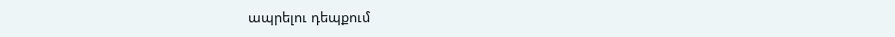ապրելու դեպքում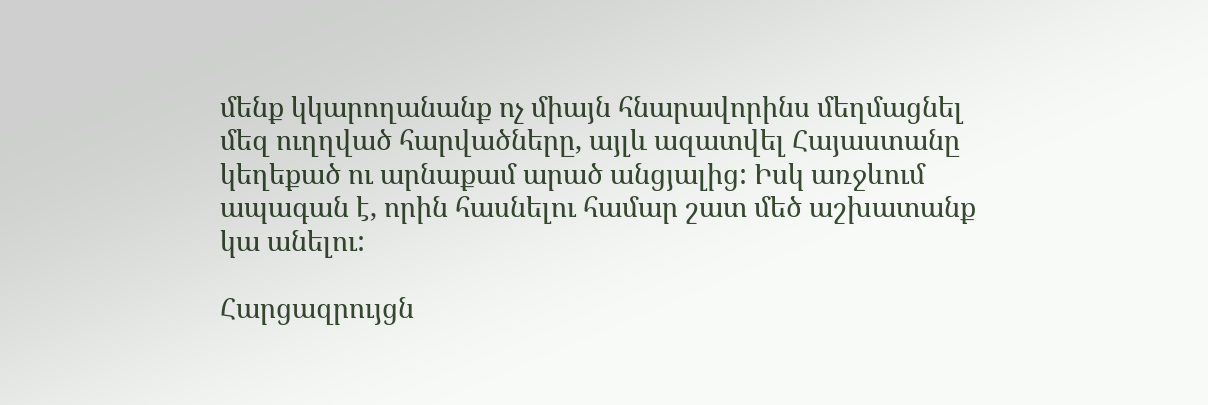մենք կկարողանանք ոչ միայն հնարավորինս մեղմացնել մեզ ուղղված հարվածները, այլև ազատվել Հայաստանը կեղեքած ու արնաքամ արած անցյալից: Իսկ առջևում ապագան է, որին հասնելու համար շատ մեծ աշխատանք կա անելու:

Հարցազրույցն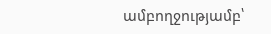ամբողջությամբ՝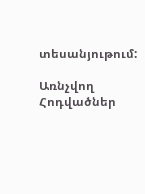տեսանյութում:

Առնչվող Հոդվածներ